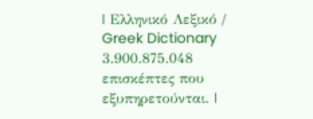| Ελληνικό Λεξικό / Greek Dictionary 3.900.875.048 επισκέπτες που εξυπηρετούνται. |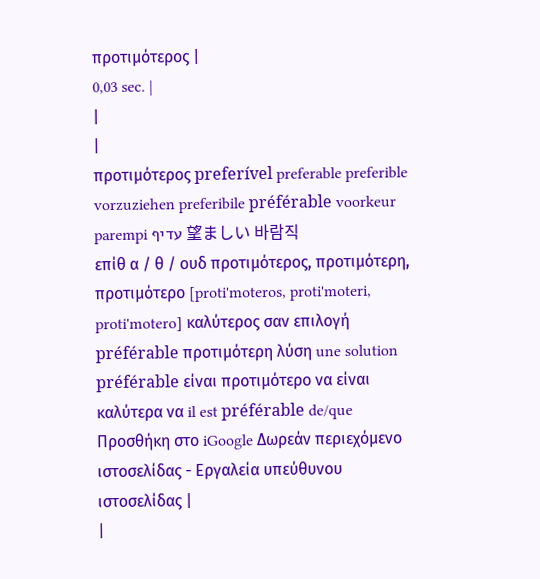προτιμότερος |
0,03 sec. |
|
|
προτιμότερος preferível preferable preferible vorzuziehen preferibile préférable voorkeur parempi עדיף 望ましい 바람직
επίθ α / θ / ουδ προτιμότερος, προτιμότερη, προτιμότερο [proti'moteros, proti'moteri, proti'motero] καλύτερος σαν επιλογή préférable προτιμότερη λύση une solution préférable είναι προτιμότερο να είναι καλύτερα να il est préférable de/que Προσθήκη στο iGoogle Δωρεάν περιεχόμενο ιστοσελίδας - Εργαλεία υπεύθυνου ιστοσελίδας |
|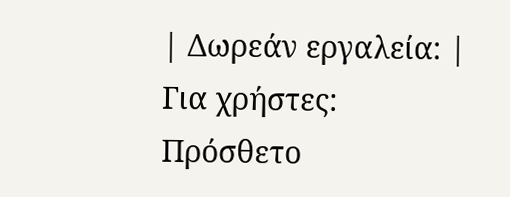| Δωρεάν εργαλεία: |
Για χρήστες:
Πρόσθετο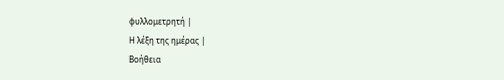φυλλομετρητή |
Η λέξη της ημέρας |
Βοήθεια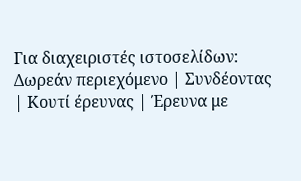Για διαχειριστές ιστοσελίδων: Δωρεάν περιεχόμενο | Συνδέοντας | Κουτί έρευνας | Έρευνα με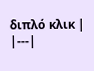διπλό κλικ |
|---|